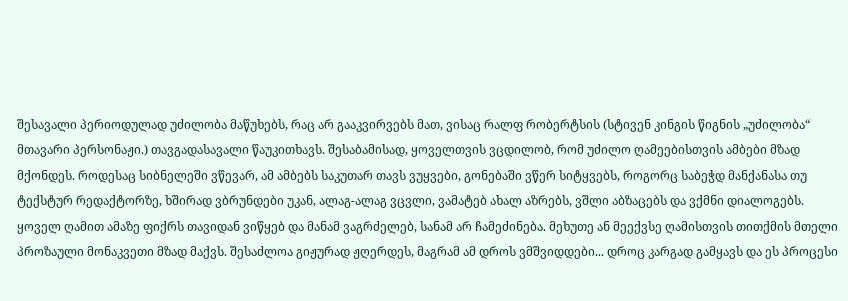შესავალი პერიოდულად უძილობა მაწუხებს, რაც არ გააკვირვებს მათ, ვისაც რალფ რობერტსის (სტივენ კინგის წიგნის „უძილობა“ მთავარი პერსონაჟი.) თავგადასავალი წაუკითხავს. შესაბამისად, ყოველთვის ვცდილობ, რომ უძილო ღამეებისთვის ამბები მზად მქონდეს. როდესაც სიბნელეში ვწევარ, ამ ამბებს საკუთარ თავს ვუყვები, გონებაში ვწერ სიტყვებს, როგორც საბეჭდ მანქანასა თუ ტექსტურ რედაქტორზე, ხშირად ვბრუნდები უკან, ალაგ-ალაგ ვცვლი, ვამატებ ახალ აზრებს, ვშლი აბზაცებს და ვქმნი დიალოგებს. ყოველ ღამით ამაზე ფიქრს თავიდან ვიწყებ და მანამ ვაგრძელებ, სანამ არ ჩამეძინება. მეხუთე ან მეექვსე ღამისთვის თითქმის მთელი პროზაული მონაკვეთი მზად მაქვს. შესაძლოა გიჟურად ჟღერდეს, მაგრამ ამ დროს ვმშვიდდები... დროც კარგად გამყავს და ეს პროცესი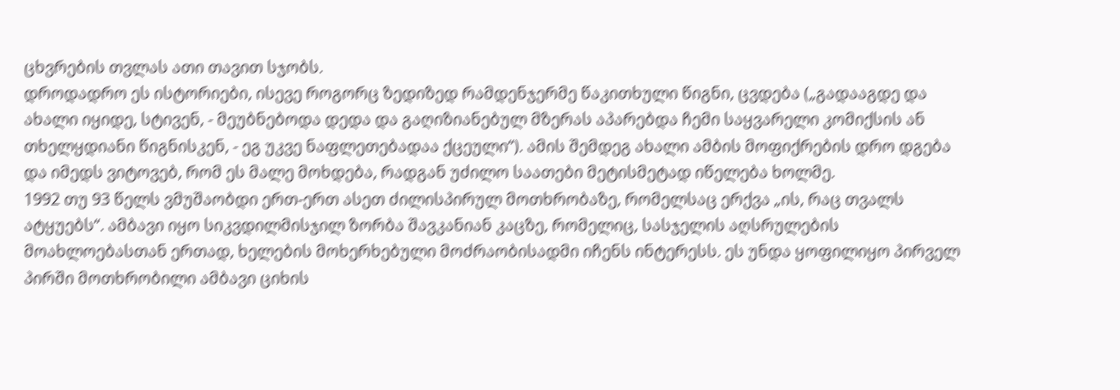ცხვრების თვლას ათი თავით სჯობს.
დროდადრო ეს ისტორიები, ისევე როგორც ზედიზედ რამდენჯერმე წაკითხული წიგნი, ცვდება („გადააგდე და ახალი იყიდე, სტივენ, - მეუბნებოდა დედა და გაღიზიანებულ მზერას აპარებდა ჩემი საყვარელი კომიქსის ან თხელყდიანი წიგნისკენ, - ეგ უკვე ნაფლეთებადაა ქცეული“). ამის შემდეგ ახალი ამბის მოფიქრების დრო დგება და იმედს ვიტოვებ, რომ ეს მალე მოხდება, რადგან უძილო საათები მეტისმეტად იწელება ხოლმე.
1992 თუ 93 წელს ვმუშაობდი ერთ-ერთ ასეთ ძილისპირულ მოთხრობაზე, რომელსაც ერქვა „ის, რაც თვალს ატყუებს“. ამბავი იყო სიკვდილმისჯილ ზორბა შავკანიან კაცზე, რომელიც, სასჯელის აღსრულების მოახლოებასთან ერთად, ხელების მოხერხებული მოძრაობისადმი იჩენს ინტერესს. ეს უნდა ყოფილიყო პირველ პირში მოთხრობილი ამბავი ციხის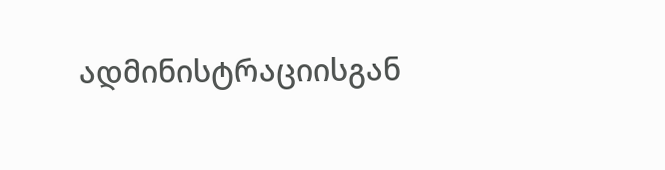ადმინისტრაციისგან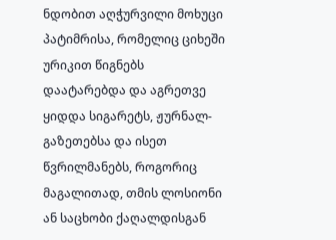ნდობით აღჭურვილი მოხუცი პატიმრისა, რომელიც ციხეში ურიკით წიგნებს დაატარებდა და აგრეთვე ყიდდა სიგარეტს, ჟურნალ-გაზეთებსა და ისეთ წვრილმანებს, როგორიც მაგალითად, თმის ლოსიონი ან საცხობი ქაღალდისგან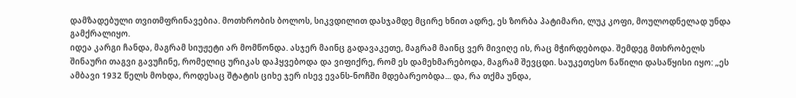დამზადებული თვითმფრინავებია. მოთხრობის ბოლოს, სიკვდილით დასჯამდე მცირე ხნით ადრე, ეს ზორბა პატიმარი, ლუკ კოფი, მოულოდნელად უნდა გამქრალიყო.
იდეა კარგი ჩანდა, მაგრამ სიუჟეტი არ მომწონდა. ასჯერ მაინც გადავაკეთე, მაგრამ მაინც ვერ მივიღე ის, რაც მჭირდებოდა. შემდეგ მთხრობელს შინაური თაგვი გავუჩინე, რომელიც ურიკას დაჰყვებოდა და ვიფიქრე, რომ ეს დამეხმარებოდა, მაგრამ შევცდი. საუკეთესო ნაწილი დასაწყისი იყო: „ეს ამბავი 1932 წელს მოხდა, როდესაც შტატის ციხე ჯერ ისევ ევანს-ნოჩში მდებარეობდა... და, რა თქმა უნდა,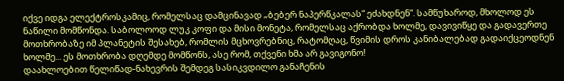იქვე იდგა ელექტროსკამიც, რომელსაც დამცინავად „ბებერ ნაპერწკალას“ ეძახდნენ“. სამწუხაროდ, მხოლოდ ეს ნაწილი მომწონდა. საბოლოოდ ლუკ კოფი და მისი მონეტა, რომელსაც აქრობდა ხოლმე, დავივიწყე და გადავერთე მოთხრობაზე იმ პლანეტის შესახებ, რომლის მცხოვრებნიც, რატომღაც, წვიმის დროს კანიბალებად გადაიქცეოდნენ ხოლმე... ეს მოთხრობა დღემდე მომწონს, ასე რომ, თქვენი ხმა არ გავიგონო!
დაახლოებით წელიწად-ნახევრის შემდეგ სასიკვდილო განაჩენის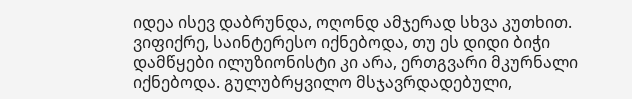იდეა ისევ დაბრუნდა, ოღონდ ამჯერად სხვა კუთხით. ვიფიქრე, საინტერესო იქნებოდა, თუ ეს დიდი ბიჭი დამწყები ილუზიონისტი კი არა, ერთგვარი მკურნალი იქნებოდა. გულუბრყვილო მსჯავრდადებული,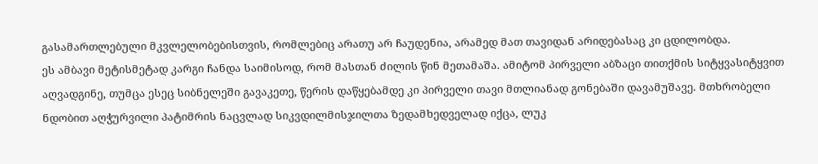გასამართლებული მკვლელობებისთვის, რომლებიც არათუ არ ჩაუდენია, არამედ მათ თავიდან არიდებასაც კი ცდილობდა.
ეს ამბავი მეტისმეტად კარგი ჩანდა საიმისოდ, რომ მასთან ძილის წინ მეთამაშა. ამიტომ პირველი აბზაცი თითქმის სიტყვასიტყვით აღვადგინე, თუმცა ესეც სიბნელეში გავაკეთე, წერის დაწყებამდე კი პირველი თავი მთლიანად გონებაში დავამუშავე. მთხრობელი ნდობით აღჭურვილი პატიმრის ნაცვლად სიკვდილმისჯილთა ზედამხედველად იქცა, ლუკ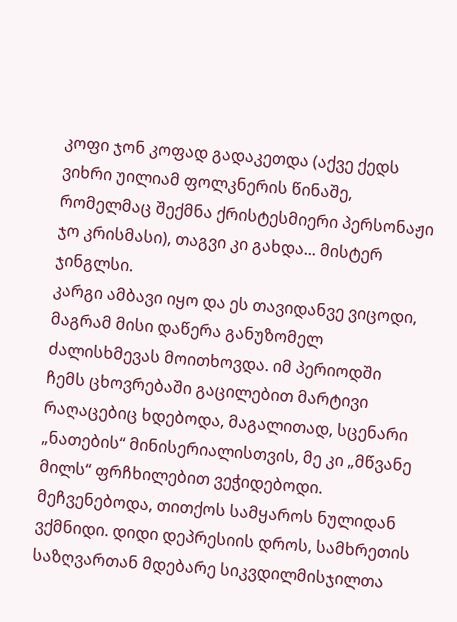კოფი ჯონ კოფად გადაკეთდა (აქვე ქედს ვიხრი უილიამ ფოლკნერის წინაშე, რომელმაც შექმნა ქრისტესმიერი პერსონაჟი ჯო კრისმასი), თაგვი კი გახდა... მისტერ ჯინგლსი.
კარგი ამბავი იყო და ეს თავიდანვე ვიცოდი, მაგრამ მისი დაწერა განუზომელ ძალისხმევას მოითხოვდა. იმ პერიოდში ჩემს ცხოვრებაში გაცილებით მარტივი რაღაცებიც ხდებოდა, მაგალითად, სცენარი „ნათების“ მინისერიალისთვის, მე კი „მწვანე მილს“ ფრჩხილებით ვეჭიდებოდი. მეჩვენებოდა, თითქოს სამყაროს ნულიდან ვქმნიდი. დიდი დეპრესიის დროს, სამხრეთის საზღვართან მდებარე სიკვდილმისჯილთა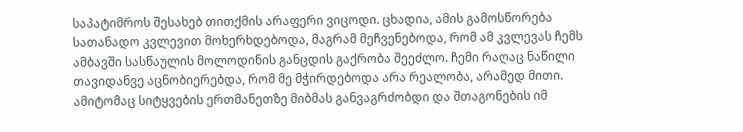საპატიმროს შესახებ თითქმის არაფერი ვიცოდი. ცხადია, ამის გამოსწორება სათანადო კვლევით მოხერხდებოდა, მაგრამ მეჩვენებოდა, რომ ამ კვლევას ჩემს ამბავში სასწაულის მოლოდინის განცდის გაქრობა შეეძლო. ჩემი რაღაც ნაწილი თავიდანვე აცნობიერებდა, რომ მე მჭირდებოდა არა რეალობა, არამედ მითი. ამიტომაც სიტყვების ერთმანეთზე მიბმას განვაგრძობდი და შთაგონების იმ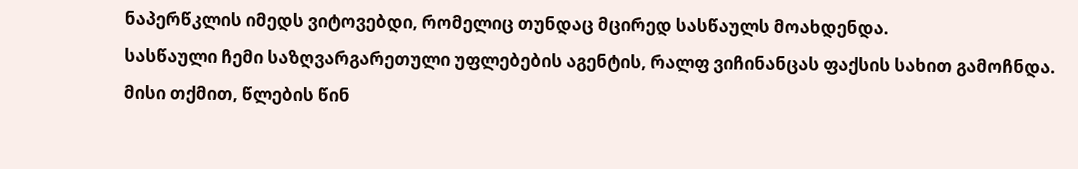ნაპერწკლის იმედს ვიტოვებდი, რომელიც თუნდაც მცირედ სასწაულს მოახდენდა.
სასწაული ჩემი საზღვარგარეთული უფლებების აგენტის, რალფ ვიჩინანცას ფაქსის სახით გამოჩნდა. მისი თქმით, წლების წინ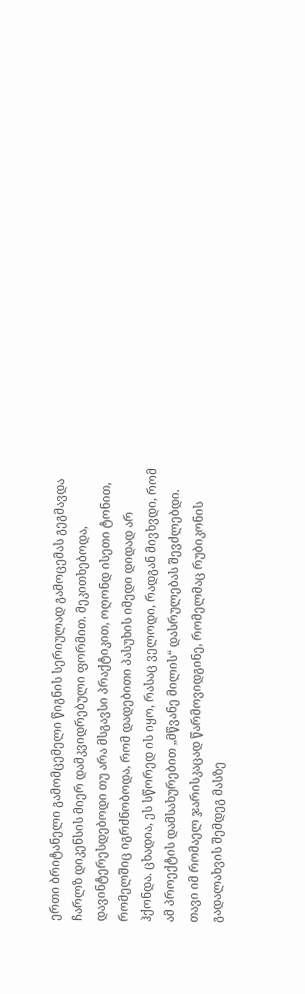ერთი ბრიტანელი გამომცემელი წიგნის სერიულად გამოცემას გეგმავდა ჩარლზ დიკენსის მიერ დამკვიდრებული ფორმით. მეკითხებოდა, დავინტერესდებოდი თუ არა მსგავსი პრაქტიკით, ოღონდ ისეთი ტონით, რომელშიც იგრძნობოდა, რომ დადებითი პასუხის იმედი დიდად არ ჰქონდა. ცხადია, ეს სწორედ ის იყო, რასაც ველოდი, რადგან მივხვდი, რომ ამ პროექტის დამსახურებით „მწვანე მილის“ დასრულებას შევძლებდი. თავი იმ რომაელ ჯარისკაცად წარმოვიდგინე, რომელმაც რუბიკონის გადალახვის შემდეგ მასზე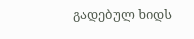გადებულ ხიდს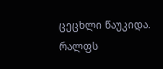ცეცხლი წაუკიდა. რალფს